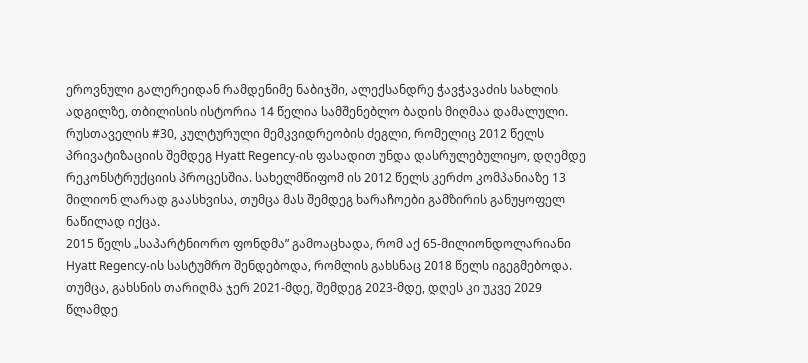ეროვნული გალერეიდან რამდენიმე ნაბიჯში, ალექსანდრე ჭავჭავაძის სახლის ადგილზე, თბილისის ისტორია 14 წელია სამშენებლო ბადის მიღმაა დამალული. რუსთაველის #30, კულტურული მემკვიდრეობის ძეგლი, რომელიც 2012 წელს პრივატიზაციის შემდეგ Hyatt Regency-ის ფასადით უნდა დასრულებულიყო, დღემდე რეკონსტრუქციის პროცესშია. სახელმწიფომ ის 2012 წელს კერძო კომპანიაზე 13 მილიონ ლარად გაასხვისა, თუმცა მას შემდეგ ხარაჩოები გამზირის განუყოფელ ნაწილად იქცა.
2015 წელს „საპარტნიორო ფონდმა” გამოაცხადა, რომ აქ 65-მილიონდოლარიანი Hyatt Regency-ის სასტუმრო შენდებოდა, რომლის გახსნაც 2018 წელს იგეგმებოდა. თუმცა, გახსნის თარიღმა ჯერ 2021-მდე, შემდეგ 2023-მდე, დღეს კი უკვე 2029 წლამდე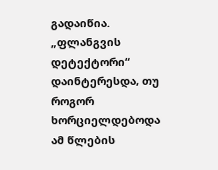გადაიწია.
„ფლანგვის დეტექტორი“ დაინტერესდა, თუ როგორ ხორციელდებოდა ამ წლების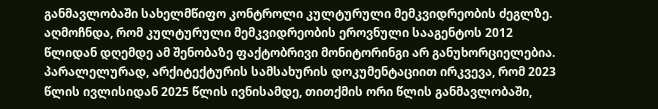განმავლობაში სახელმწიფო კონტროლი კულტურული მემკვიდრეობის ძეგლზე. აღმოჩნდა, რომ კულტურული მემკვიდრეობის ეროვნული სააგენტოს 2012 წლიდან დღემდე ამ შენობაზე ფაქტობრივი მონიტორინგი არ განუხორციელებია.
პარალელურად, არქიტექტურის სამსახურის დოკუმენტაციით ირკვევა, რომ 2023 წლის ივლისიდან 2025 წლის ივნისამდე, თითქმის ორი წლის განმავლობაში,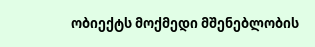ობიექტს მოქმედი მშენებლობის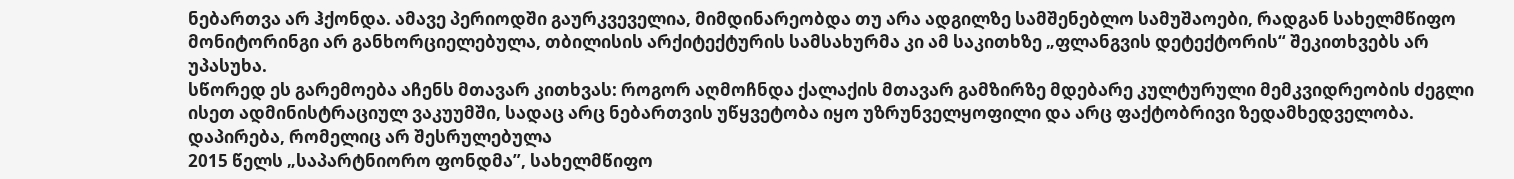ნებართვა არ ჰქონდა. ამავე პერიოდში გაურკვეველია, მიმდინარეობდა თუ არა ადგილზე სამშენებლო სამუშაოები, რადგან სახელმწიფო მონიტორინგი არ განხორციელებულა, თბილისის არქიტექტურის სამსახურმა კი ამ საკითხზე „ფლანგვის დეტექტორის“ შეკითხვებს არ უპასუხა.
სწორედ ეს გარემოება აჩენს მთავარ კითხვას: როგორ აღმოჩნდა ქალაქის მთავარ გამზირზე მდებარე კულტურული მემკვიდრეობის ძეგლი ისეთ ადმინისტრაციულ ვაკუუმში, სადაც არც ნებართვის უწყვეტობა იყო უზრუნველყოფილი და არც ფაქტობრივი ზედამხედველობა.
დაპირება, რომელიც არ შესრულებულა
2015 წელს „საპარტნიორო ფონდმა”, სახელმწიფო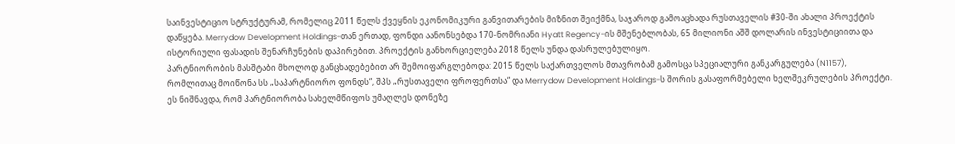საინვესტიციო სტრუქტურამ, რომელიც 2011 წელს ქვეყნის ეკონომიკური განვითარების მიზნით შეიქმნა, საჯაროდ გამოაცხადა რუსთაველის #30-ში ახალი პროექტის დაწყება. Merrydow Development Holdings-თან ერთად, ფონდი აანონსებდა 170-ნომრიანი Hyatt Regency-ის მშენებლობას, 65 მილიონი აშშ დოლარის ინვესტიციითა და ისტორიული ფასადის შენარჩუნების დაპირებით. პროექტის განხორციელება 2018 წელს უნდა დასრულებულიყო.
პარტნიორობის მასშტაბი მხოლოდ განცხადებებით არ შემოიფარგლებოდა: 2015 წელს საქართველოს მთავრობამ გამოსცა სპეციალური განკარგულება (N1157), რომლითაც მოიწონა სს „საპარტნიორო ფონდს“, შპს „რუსთაველი ფროფერთსა“ და Merrydow Development Holdings-ს შორის გასაფორმებელი ხელშეკრულების პროექტი. ეს ნიშნავდა, რომ პარტნიორობა სახელმწიფოს უმაღლეს დონეზე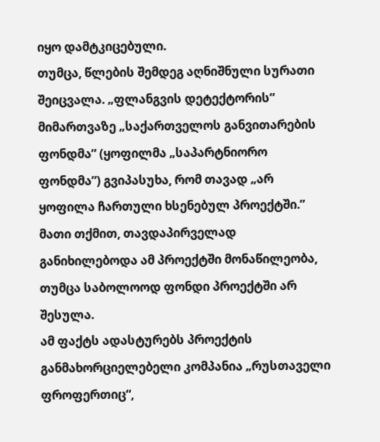იყო დამტკიცებული.
თუმცა, წლების შემდეგ აღნიშნული სურათი შეიცვალა. „ფლანგვის დეტექტორის” მიმართვაზე „საქართველოს განვითარების ფონდმა” (ყოფილმა „საპარტნიორო ფონდმა”) გვიპასუხა, რომ თავად „არ ყოფილა ჩართული ხსენებულ პროექტში.” მათი თქმით, თავდაპირველად განიხილებოდა ამ პროექტში მონაწილეობა, თუმცა საბოლოოდ ფონდი პროექტში არ შესულა.
ამ ფაქტს ადასტურებს პროექტის განმახორციელებელი კომპანია „რუსთაველი ფროფერთიც“,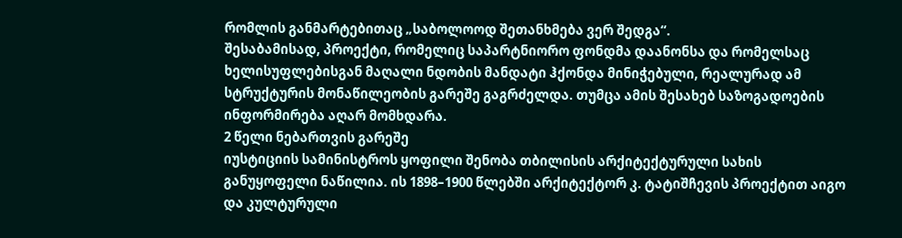რომლის განმარტებითაც „საბოლოოდ შეთანხმება ვერ შედგა“.
შესაბამისად, პროექტი, რომელიც საპარტნიორო ფონდმა დაანონსა და რომელსაც ხელისუფლებისგან მაღალი ნდობის მანდატი ჰქონდა მინიჭებული, რეალურად ამ სტრუქტურის მონაწილეობის გარეშე გაგრძელდა. თუმცა ამის შესახებ საზოგადოების ინფორმირება აღარ მომხდარა.
2 წელი ნებართვის გარეშე
იუსტიციის სამინისტროს ყოფილი შენობა თბილისის არქიტექტურული სახის განუყოფელი ნაწილია. ის 1898–1900 წლებში არქიტექტორ კ. ტატიშჩევის პროექტით აიგო და კულტურული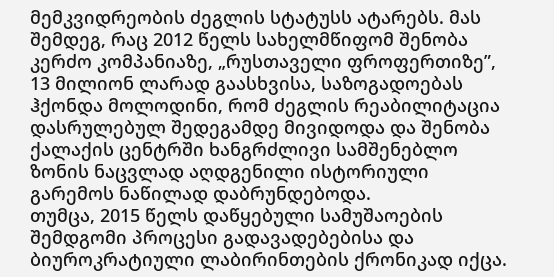მემკვიდრეობის ძეგლის სტატუსს ატარებს. მას შემდეგ, რაც 2012 წელს სახელმწიფომ შენობა კერძო კომპანიაზე, „რუსთაველი ფროფერთიზე”, 13 მილიონ ლარად გაასხვისა, საზოგადოებას ჰქონდა მოლოდინი, რომ ძეგლის რეაბილიტაცია დასრულებულ შედეგამდე მივიდოდა და შენობა ქალაქის ცენტრში ხანგრძლივი სამშენებლო ზონის ნაცვლად აღდგენილი ისტორიული გარემოს ნაწილად დაბრუნდებოდა.
თუმცა, 2015 წელს დაწყებული სამუშაოების შემდგომი პროცესი გადავადებებისა და ბიუროკრატიული ლაბირინთების ქრონიკად იქცა.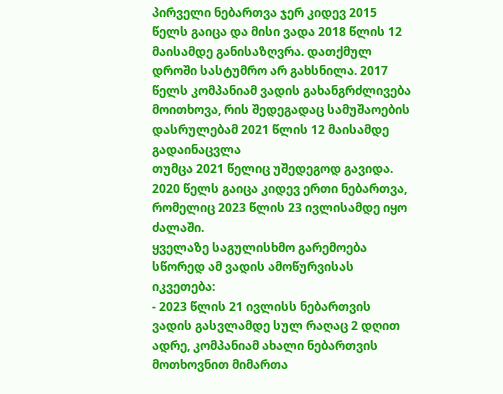პირველი ნებართვა ჯერ კიდევ 2015 წელს გაიცა და მისი ვადა 2018 წლის 12 მაისამდე განისაზღვრა. დათქმულ დროში სასტუმრო არ გახსნილა. 2017 წელს კომპანიამ ვადის გახანგრძლივება მოითხოვა, რის შედეგადაც სამუშაოების დასრულებამ 2021 წლის 12 მაისამდე გადაინაცვლა
თუმცა 2021 წელიც უშედეგოდ გავიდა. 2020 წელს გაიცა კიდევ ერთი ნებართვა, რომელიც 2023 წლის 23 ივლისამდე იყო ძალაში.
ყველაზე საგულისხმო გარემოება სწორედ ამ ვადის ამოწურვისას იკვეთება:
- 2023 წლის 21 ივლისს ნებართვის ვადის გასვლამდე სულ რაღაც 2 დღით ადრე, კომპანიამ ახალი ნებართვის მოთხოვნით მიმართა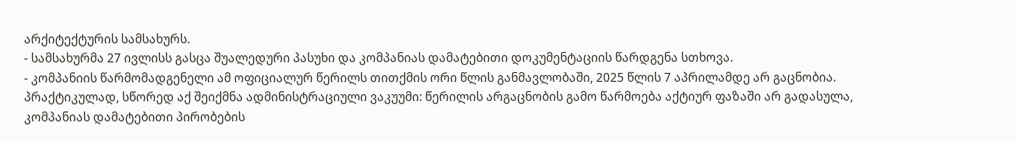არქიტექტურის სამსახურს.
- სამსახურმა 27 ივლისს გასცა შუალედური პასუხი და კომპანიას დამატებითი დოკუმენტაციის წარდგენა სთხოვა.
- კომპანიის წარმომადგენელი ამ ოფიციალურ წერილს თითქმის ორი წლის განმავლობაში, 2025 წლის 7 აპრილამდე არ გაცნობია.
პრაქტიკულად, სწორედ აქ შეიქმნა ადმინისტრაციული ვაკუუმი: წერილის არგაცნობის გამო წარმოება აქტიურ ფაზაში არ გადასულა, კომპანიას დამატებითი პირობების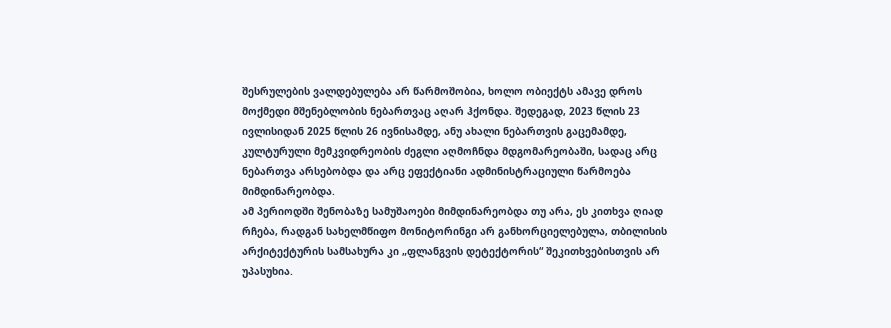შესრულების ვალდებულება არ წარმოშობია, ხოლო ობიექტს ამავე დროს მოქმედი მშენებლობის ნებართვაც აღარ ჰქონდა. შედეგად, 2023 წლის 23 ივლისიდან 2025 წლის 26 ივნისამდე, ანუ ახალი ნებართვის გაცემამდე, კულტურული მემკვიდრეობის ძეგლი აღმოჩნდა მდგომარეობაში, სადაც არც ნებართვა არსებობდა და არც ეფექტიანი ადმინისტრაციული წარმოება მიმდინარეობდა.
ამ პერიოდში შენობაზე სამუშაოები მიმდინარეობდა თუ არა, ეს კითხვა ღიად რჩება, რადგან სახელმწიფო მონიტორინგი არ განხორციელებულა, თბილისის არქიტექტურის სამსახურა კი „ფლანგვის დეტექტორის“ შეკითხვებისთვის არ უპასუხია.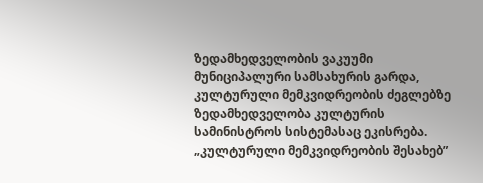ზედამხედველობის ვაკუუმი
მუნიციპალური სამსახურის გარდა, კულტურული მემკვიდრეობის ძეგლებზე ზედამხედველობა კულტურის სამინისტროს სისტემასაც ეკისრება.
„კულტურული მემკვიდრეობის შესახებ”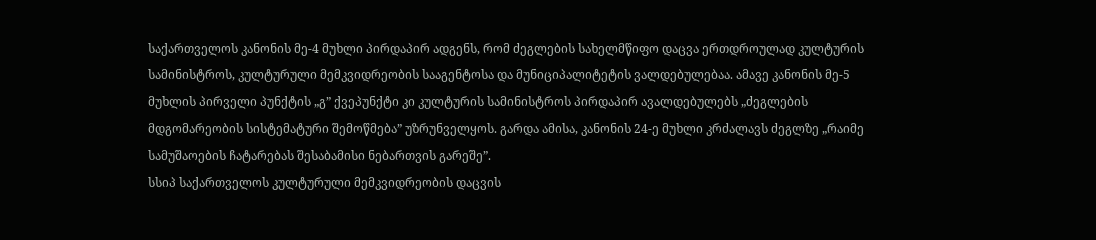საქართველოს კანონის მე-4 მუხლი პირდაპირ ადგენს, რომ ძეგლების სახელმწიფო დაცვა ერთდროულად კულტურის სამინისტროს, კულტურული მემკვიდრეობის სააგენტოსა და მუნიციპალიტეტის ვალდებულებაა. ამავე კანონის მე-5 მუხლის პირველი პუნქტის „გ” ქვეპუნქტი კი კულტურის სამინისტროს პირდაპირ ავალდებულებს „ძეგლების მდგომარეობის სისტემატური შემოწმება” უზრუნველყოს. გარდა ამისა, კანონის 24-ე მუხლი კრძალავს ძეგლზე „რაიმე სამუშაოების ჩატარებას შესაბამისი ნებართვის გარეშე”.
სსიპ საქართველოს კულტურული მემკვიდრეობის დაცვის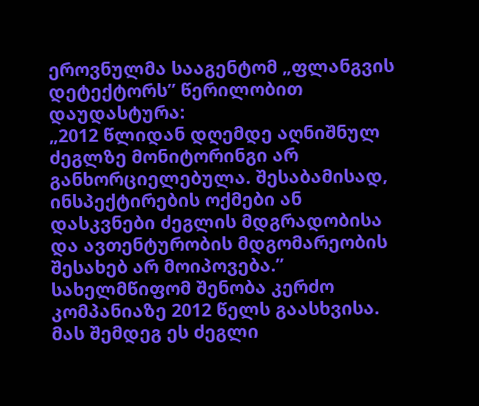ეროვნულმა სააგენტომ „ფლანგვის დეტექტორს” წერილობით დაუდასტურა:
„2012 წლიდან დღემდე აღნიშნულ ძეგლზე მონიტორინგი არ განხორციელებულა. შესაბამისად, ინსპექტირების ოქმები ან დასკვნები ძეგლის მდგრადობისა და ავთენტურობის მდგომარეობის შესახებ არ მოიპოვება.”
სახელმწიფომ შენობა კერძო კომპანიაზე 2012 წელს გაასხვისა. მას შემდეგ ეს ძეგლი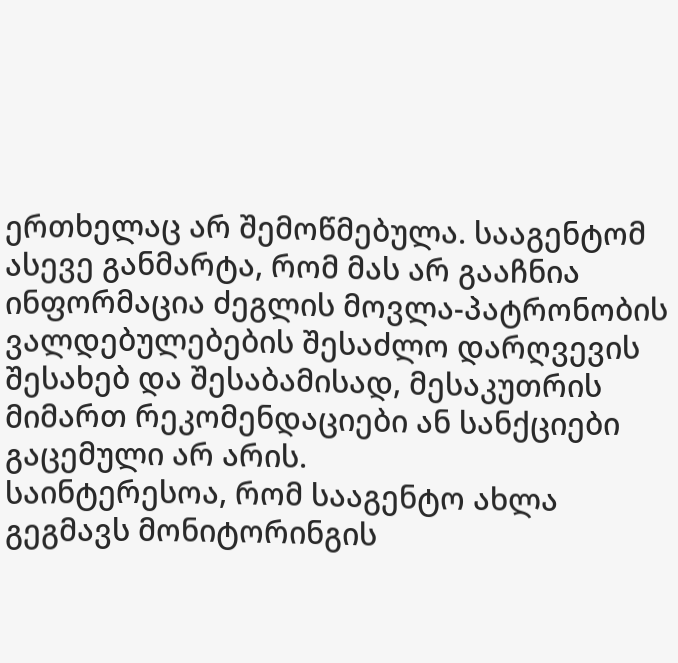ერთხელაც არ შემოწმებულა. სააგენტომ ასევე განმარტა, რომ მას არ გააჩნია ინფორმაცია ძეგლის მოვლა-პატრონობის ვალდებულებების შესაძლო დარღვევის შესახებ და შესაბამისად, მესაკუთრის მიმართ რეკომენდაციები ან სანქციები გაცემული არ არის.
საინტერესოა, რომ სააგენტო ახლა გეგმავს მონიტორინგის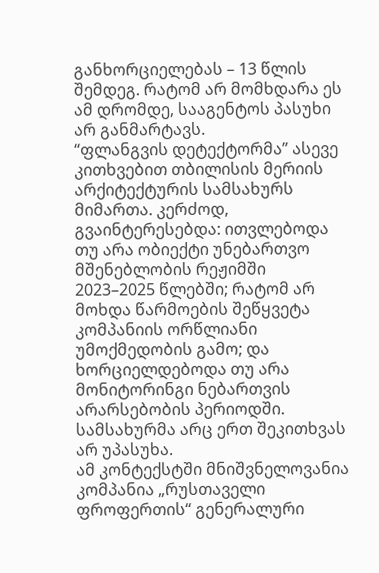განხორციელებას – 13 წლის შემდეგ. რატომ არ მომხდარა ეს ამ დრომდე, სააგენტოს პასუხი არ განმარტავს.
“ფლანგვის დეტექტორმა” ასევე კითხვებით თბილისის მერიის არქიტექტურის სამსახურს მიმართა. კერძოდ, გვაინტერესებდა: ითვლებოდა თუ არა ობიექტი უნებართვო მშენებლობის რეჟიმში 2023–2025 წლებში; რატომ არ მოხდა წარმოების შეწყვეტა კომპანიის ორწლიანი უმოქმედობის გამო; და ხორციელდებოდა თუ არა მონიტორინგი ნებართვის არარსებობის პერიოდში. სამსახურმა არც ერთ შეკითხვას არ უპასუხა.
ამ კონტექსტში მნიშვნელოვანია კომპანია „რუსთაველი ფროფერთის“ გენერალური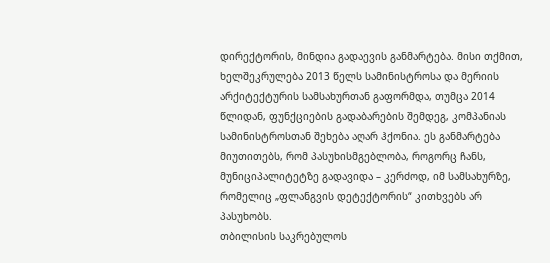დირექტორის, მინდია გადაევის განმარტება. მისი თქმით, ხელშეკრულება 2013 წელს სამინისტროსა და მერიის არქიტექტურის სამსახურთან გაფორმდა, თუმცა 2014 წლიდან, ფუნქციების გადაბარების შემდეგ, კომპანიას სამინისტროსთან შეხება აღარ ჰქონია. ეს განმარტება მიუთითებს, რომ პასუხისმგებლობა, როგორც ჩანს, მუნიციპალიტეტზე გადავიდა – კერძოდ, იმ სამსახურზე, რომელიც „ფლანგვის დეტექტორის“ კითხვებს არ პასუხობს.
თბილისის საკრებულოს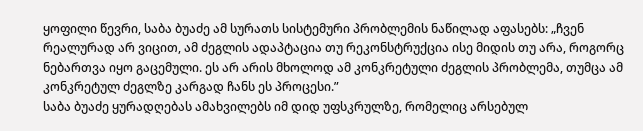ყოფილი წევრი, საბა ბუაძე ამ სურათს სისტემური პრობლემის ნაწილად აფასებს: „ჩვენ რეალურად არ ვიცით, ამ ძეგლის ადაპტაცია თუ რეკონსტრუქცია ისე მიდის თუ არა, როგორც ნებართვა იყო გაცემული. ეს არ არის მხოლოდ ამ კონკრეტული ძეგლის პრობლემა, თუმცა ამ კონკრეტულ ძეგლზე კარგად ჩანს ეს პროცესი.”
საბა ბუაძე ყურადღებას ამახვილებს იმ დიდ უფსკრულზე, რომელიც არსებულ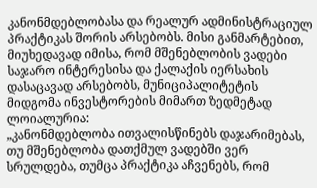კანონმდებლობასა და რეალურ ადმინისტრაციულ პრაქტიკას შორის არსებობს. მისი განმარტებით, მიუხედავად იმისა, რომ მშენებლობის ვადები საჯარო ინტერესისა და ქალაქის იერსახის დასაცავად არსებობს, მუნიციპალიტეტის მიდგომა ინვესტორების მიმართ ზედმეტად ლოიალურია:
„კანონმდებლობა ითვალისწინებს დაჯარიმებას, თუ მშენებლობა დათქმულ ვადებში ვერ სრულდება, თუმცა პრაქტიკა აჩვენებს, რომ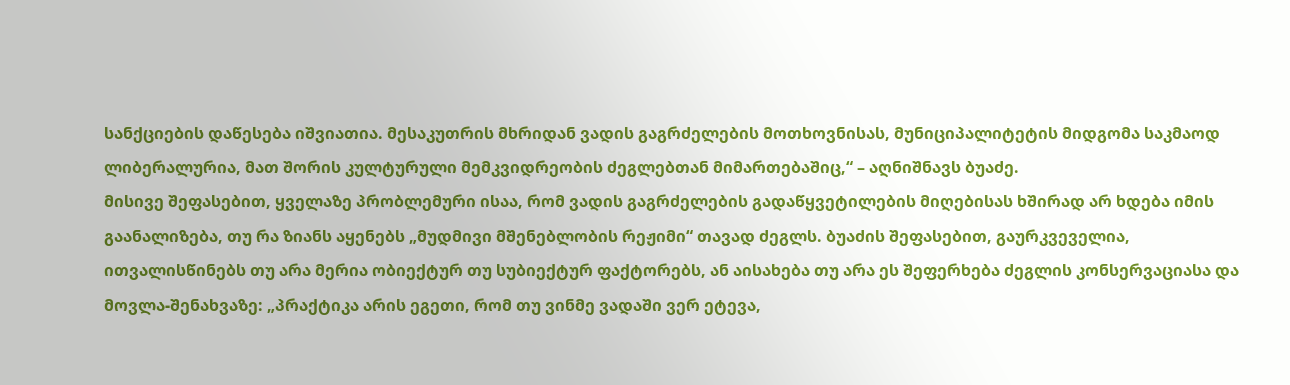სანქციების დაწესება იშვიათია. მესაკუთრის მხრიდან ვადის გაგრძელების მოთხოვნისას, მუნიციპალიტეტის მიდგომა საკმაოდ ლიბერალურია, მათ შორის კულტურული მემკვიდრეობის ძეგლებთან მიმართებაშიც,“ – აღნიშნავს ბუაძე.
მისივე შეფასებით, ყველაზე პრობლემური ისაა, რომ ვადის გაგრძელების გადაწყვეტილების მიღებისას ხშირად არ ხდება იმის გაანალიზება, თუ რა ზიანს აყენებს „მუდმივი მშენებლობის რეჟიმი“ თავად ძეგლს. ბუაძის შეფასებით, გაურკვეველია, ითვალისწინებს თუ არა მერია ობიექტურ თუ სუბიექტურ ფაქტორებს, ან აისახება თუ არა ეს შეფერხება ძეგლის კონსერვაციასა და მოვლა-შენახვაზე: „პრაქტიკა არის ეგეთი, რომ თუ ვინმე ვადაში ვერ ეტევა,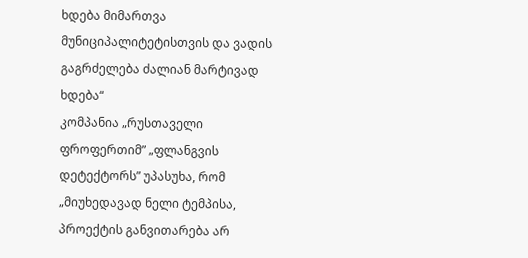ხდება მიმართვა მუნიციპალიტეტისთვის და ვადის გაგრძელება ძალიან მარტივად ხდება“
კომპანია „რუსთაველი ფროფერთიმ” „ფლანგვის დეტექტორს” უპასუხა, რომ „მიუხედავად ნელი ტემპისა, პროექტის განვითარება არ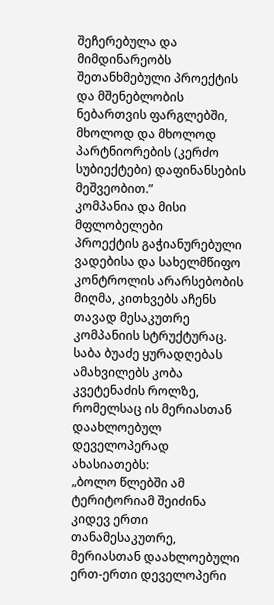შეჩერებულა და მიმდინარეობს შეთანხმებული პროექტის და მშენებლობის ნებართვის ფარგლებში, მხოლოდ და მხოლოდ პარტნიორების (კერძო სუბიექტები) დაფინანსების მეშვეობით.”
კომპანია და მისი მფლობელები
პროექტის გაჭიანურებული ვადებისა და სახელმწიფო კონტროლის არარსებობის მიღმა, კითხვებს აჩენს თავად მესაკუთრე კომპანიის სტრუქტურაც. საბა ბუაძე ყურადღებას ამახვილებს კობა კვეტენაძის როლზე, რომელსაც ის მერიასთან დაახლოებულ დეველოპერად ახასიათებს:
„ბოლო წლებში ამ ტერიტორიამ შეიძინა კიდევ ერთი თანამესაკუთრე, მერიასთან დაახლოებული ერთ-ერთი დეველოპერი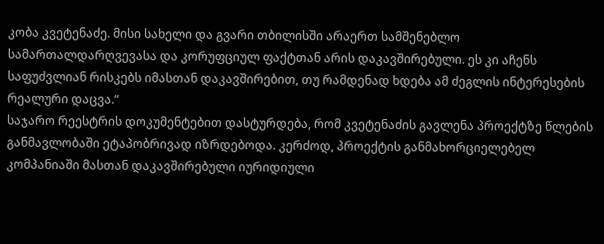კობა კვეტენაძე. მისი სახელი და გვარი თბილისში არაერთ სამშენებლო სამართალდარღვევასა და კორუფციულ ფაქტთან არის დაკავშირებული. ეს კი აჩენს საფუძვლიან რისკებს იმასთან დაკავშირებით, თუ რამდენად ხდება ამ ძეგლის ინტერესების რეალური დაცვა.“
საჯარო რეესტრის დოკუმენტებით დასტურდება, რომ კვეტენაძის გავლენა პროექტზე წლების განმავლობაში ეტაპობრივად იზრდებოდა. კერძოდ, პროექტის განმახორციელებელ კომპანიაში მასთან დაკავშირებული იურიდიული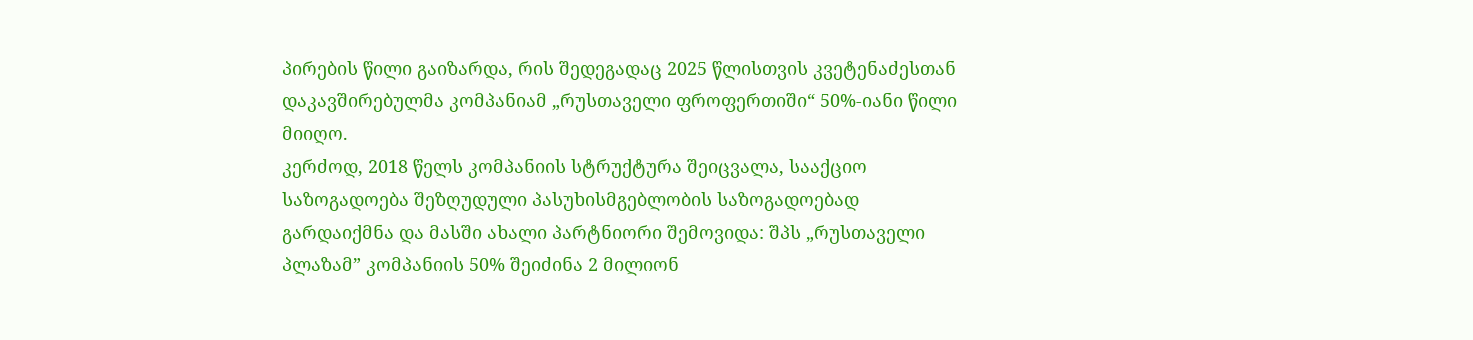პირების წილი გაიზარდა, რის შედეგადაც 2025 წლისთვის კვეტენაძესთან დაკავშირებულმა კომპანიამ „რუსთაველი ფროფერთიში“ 50%-იანი წილი მიიღო.
კერძოდ, 2018 წელს კომპანიის სტრუქტურა შეიცვალა, სააქციო საზოგადოება შეზღუდული პასუხისმგებლობის საზოგადოებად გარდაიქმნა და მასში ახალი პარტნიორი შემოვიდა: შპს „რუსთაველი პლაზამ” კომპანიის 50% შეიძინა 2 მილიონ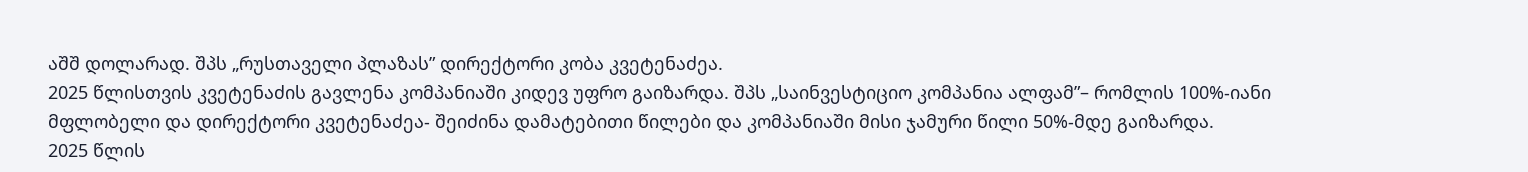აშშ დოლარად. შპს „რუსთაველი პლაზას” დირექტორი კობა კვეტენაძეა.
2025 წლისთვის კვეტენაძის გავლენა კომპანიაში კიდევ უფრო გაიზარდა. შპს „საინვესტიციო კომპანია ალფამ”– რომლის 100%-იანი მფლობელი და დირექტორი კვეტენაძეა- შეიძინა დამატებითი წილები და კომპანიაში მისი ჯამური წილი 50%-მდე გაიზარდა.
2025 წლის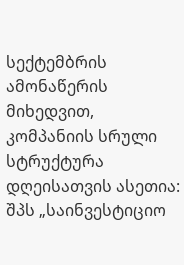სექტემბრის ამონაწერის მიხედვით, კომპანიის სრული სტრუქტურა დღეისათვის ასეთია: შპს „საინვესტიციო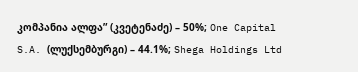კომპანია ალფა” (კვეტენაძე) – 50%; One Capital S.A. (ლუქსემბურგი) – 44.1%; Shega Holdings Ltd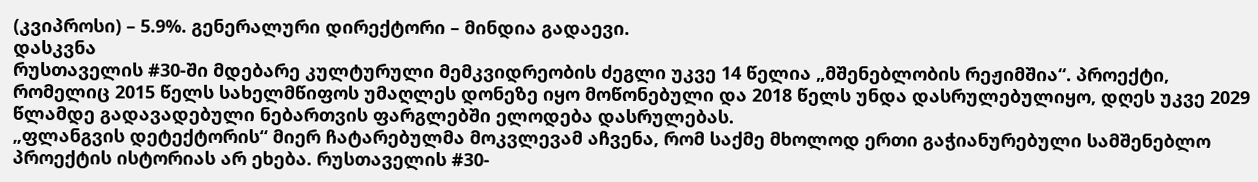(კვიპროსი) – 5.9%. გენერალური დირექტორი – მინდია გადაევი.
დასკვნა
რუსთაველის #30-ში მდებარე კულტურული მემკვიდრეობის ძეგლი უკვე 14 წელია „მშენებლობის რეჟიმშია“. პროექტი, რომელიც 2015 წელს სახელმწიფოს უმაღლეს დონეზე იყო მოწონებული და 2018 წელს უნდა დასრულებულიყო, დღეს უკვე 2029 წლამდე გადავადებული ნებართვის ფარგლებში ელოდება დასრულებას.
„ფლანგვის დეტექტორის“ მიერ ჩატარებულმა მოკვლევამ აჩვენა, რომ საქმე მხოლოდ ერთი გაჭიანურებული სამშენებლო პროექტის ისტორიას არ ეხება. რუსთაველის #30-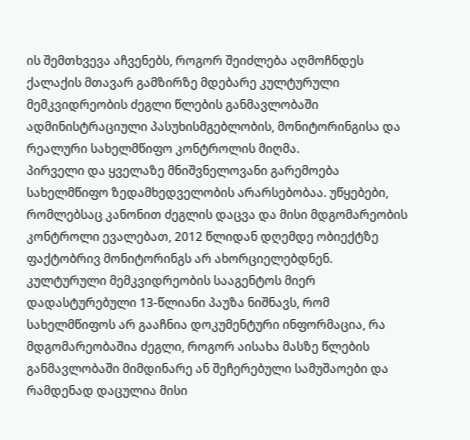ის შემთხვევა აჩვენებს, როგორ შეიძლება აღმოჩნდეს ქალაქის მთავარ გამზირზე მდებარე კულტურული მემკვიდრეობის ძეგლი წლების განმავლობაში ადმინისტრაციული პასუხისმგებლობის, მონიტორინგისა და რეალური სახელმწიფო კონტროლის მიღმა.
პირველი და ყველაზე მნიშვნელოვანი გარემოება სახელმწიფო ზედამხედველობის არარსებობაა. უწყებები, რომლებსაც კანონით ძეგლის დაცვა და მისი მდგომარეობის კონტროლი ევალებათ, 2012 წლიდან დღემდე ობიექტზე ფაქტობრივ მონიტორინგს არ ახორციელებდნენ. კულტურული მემკვიდრეობის სააგენტოს მიერ დადასტურებული 13-წლიანი პაუზა ნიშნავს, რომ სახელმწიფოს არ გააჩნია დოკუმენტური ინფორმაცია, რა მდგომარეობაშია ძეგლი, როგორ აისახა მასზე წლების განმავლობაში მიმდინარე ან შეჩერებული სამუშაოები და რამდენად დაცულია მისი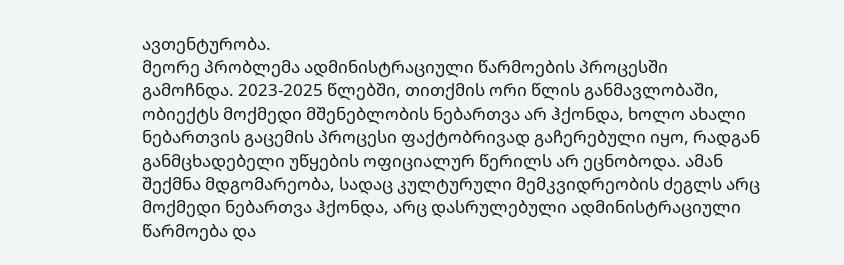ავთენტურობა.
მეორე პრობლემა ადმინისტრაციული წარმოების პროცესში გამოჩნდა. 2023-2025 წლებში, თითქმის ორი წლის განმავლობაში, ობიექტს მოქმედი მშენებლობის ნებართვა არ ჰქონდა, ხოლო ახალი ნებართვის გაცემის პროცესი ფაქტობრივად გაჩერებული იყო, რადგან განმცხადებელი უწყების ოფიციალურ წერილს არ ეცნობოდა. ამან შექმნა მდგომარეობა, სადაც კულტურული მემკვიდრეობის ძეგლს არც მოქმედი ნებართვა ჰქონდა, არც დასრულებული ადმინისტრაციული წარმოება და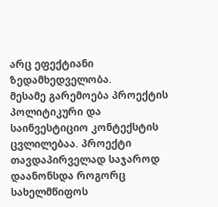არც ეფექტიანი ზედამხედველობა.
მესამე გარემოება პროექტის პოლიტიკური და საინვესტიციო კონტექსტის ცვლილებაა. პროექტი თავდაპირველად საჯაროდ დაანონსდა როგორც სახელმწიფოს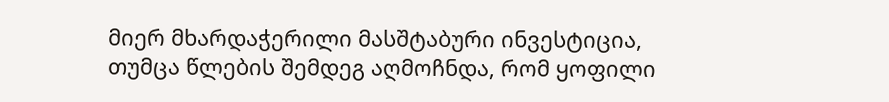მიერ მხარდაჭერილი მასშტაბური ინვესტიცია, თუმცა წლების შემდეგ აღმოჩნდა, რომ ყოფილი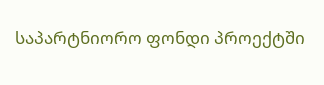საპარტნიორო ფონდი პროექტში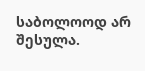საბოლოოდ არ შესულა.